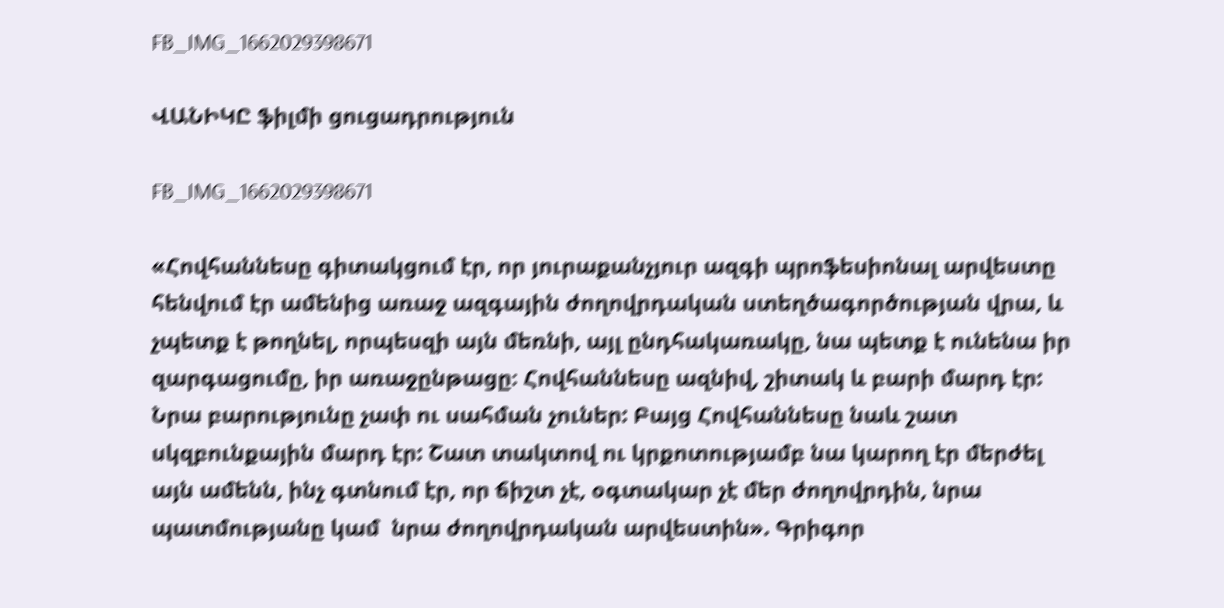FB_IMG_1662029398671

ՎԱՆԻԿԸ ֆիլմի ցուցադրություն

FB_IMG_1662029398671

«Հովհաննեսը գիտակցում էր, որ յուրաքանչյուր ազգի պրոֆեսիոնալ արվեստը հենվում էր ամենից առաջ ազգային ժողովրդական ստեղծագործության վրա, և չպետք է թողնել, որպեսզի այն մեռնի, այլ ընդհակառակը, նա պետք է ունենա իր զարգացումը, իր առաջընթացը։ Հովհաննեսը ազնիվ, շիտակ և բարի մարդ էր: Նրա բարությունը չափ ու սահման չուներ: Բայց Հովհաննեսը նաև շատ սկզբունքային մարդ էր: Շատ տակտով ու կրքոտությամբ նա կարող էր մերժել այն ամենն, ինչ գտնում էր, որ ճիշտ չէ, օգտակար չէ մեր ժողովրդին, նրա պատմությանը կամ  նրա ժողովրդական արվեստին». Գրիգոր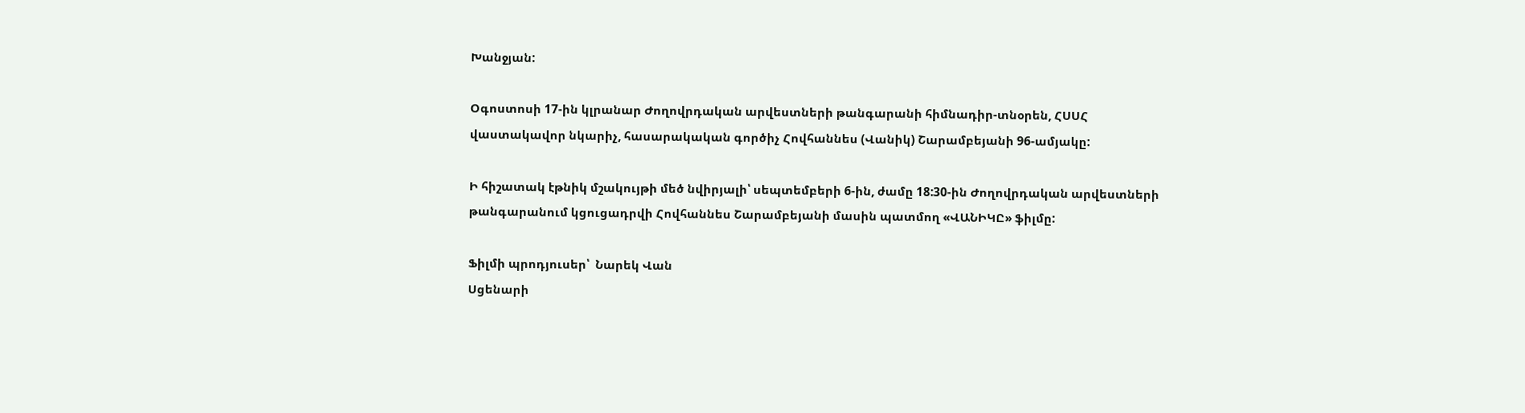Խանջյան:

Օգոստոսի 17-ին կլրանար Ժողովրդական արվեստների թանգարանի հիմնադիր-տնօրեն, ՀՍՍՀ վաստակավոր նկարիչ, հասարակական գործիչ Հովհաննես (Վանիկ) Շարամբեյանի 96-ամյակը:

Ի հիշատակ էթնիկ մշակույթի մեծ նվիրյալի՝ սեպտեմբերի 6-ին, ժամը 18:30-ին Ժողովրդական արվեստների թանգարանում կցուցադրվի Հովհաննես Շարամբեյանի մասին պատմող «ՎԱՆԻԿԸ» ֆիլմը:

Ֆիլմի պրոդյուսեր՝  Նարեկ Վան
Սցենարի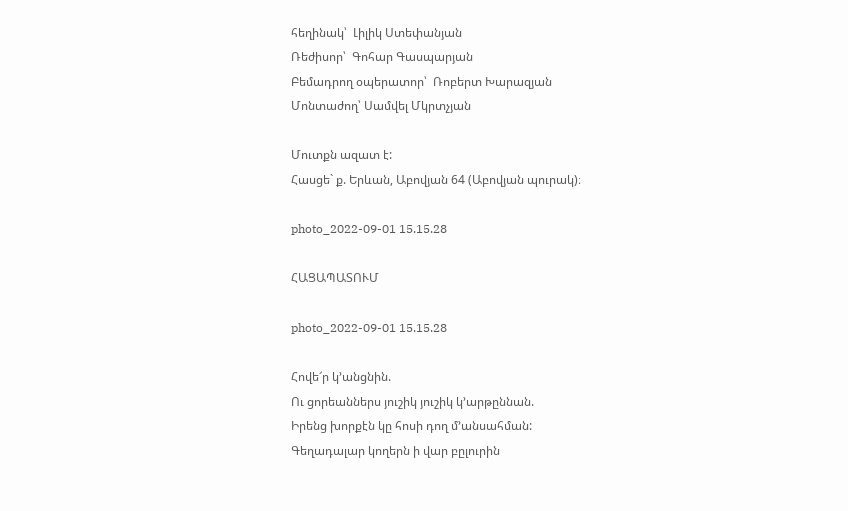հեղինակ՝  Լիլիկ Ստեփանյան
Ռեժիսոր՝  Գոհար Գասպարյան
Բեմադրող օպերատոր՝  Ռոբերտ Խարազյան
Մոնտաժող՝ Սամվել Մկրտչյան

Մուտքն ազատ է:
Հասցե` ք. Երևան, Աբովյան 64 (Աբովյան պուրակ)։

photo_2022-09-01 15.15.28

ՀԱՑԱՊԱՏՈՒՄ

photo_2022-09-01 15.15.28

Հովե՜ր կ’անցնին.
Ու ցորեաններս յուշիկ յուշիկ կ’արթըննան.
Իրենց խորքէն կը հոսի դող մ’անսահման:
Գեղադալար կողերն ի վար բըլուրին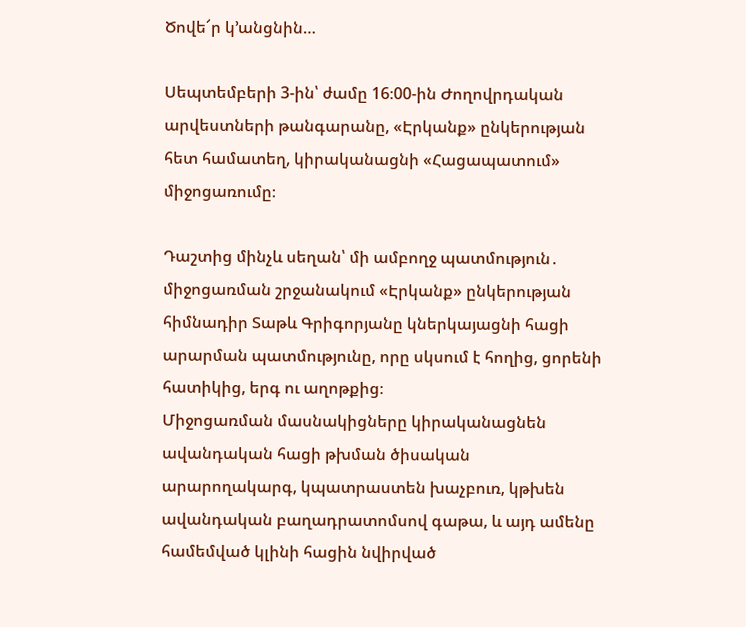Ծովե՜ր կ’անցնին…

Սեպտեմբերի 3-ին՝ ժամը 16։00-ին Ժողովրդական արվեստների թանգարանը, «Էրկանք» ընկերության հետ համատեղ, կիրականացնի «Հացապատում» միջոցառումը։

Դաշտից մինչև սեղան՝ մի ամբողջ պատմություն․ միջոցառման շրջանակում «Էրկանք» ընկերության հիմնադիր Տաթև Գրիգորյանը կներկայացնի հացի արարման պատմությունը, որը սկսում է հողից, ցորենի հատիկից, երգ ու աղոթքից։
Միջոցառման մասնակիցները կիրականացնեն ավանդական հացի թխման ծիսական արարողակարգ, կպատրաստեն խաչբուռ, կթխեն ավանդական բաղադրատոմսով գաթա, և այդ ամենը համեմված կլինի հացին նվիրված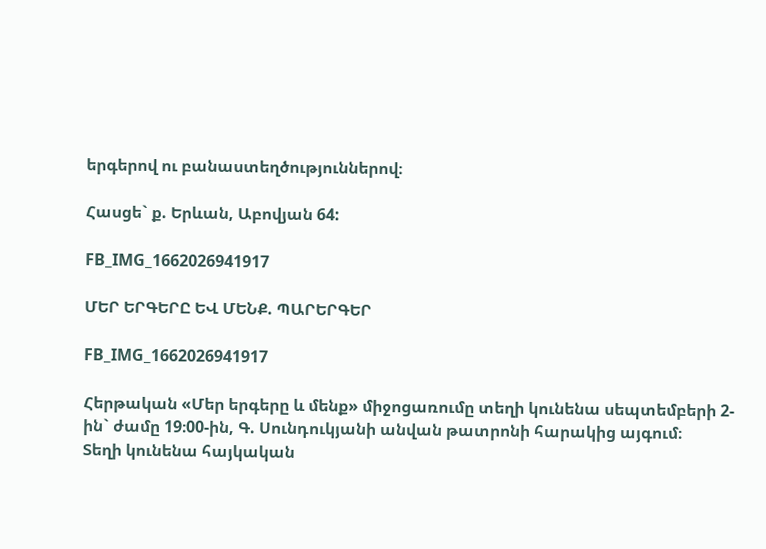երգերով ու բանաստեղծություններով։

Հասցե` ք. Երևան, Աբովյան 64:

FB_IMG_1662026941917

ՄԵՐ ԵՐԳԵՐԸ ԵՎ ՄԵՆՔ. ՊԱՐԵՐԳԵՐ

FB_IMG_1662026941917

Հերթական «Մեր երգերը և մենք» միջոցառումը տեղի կունենա սեպտեմբերի 2-ին` ժամը 19։00-ին, Գ. Սունդուկյանի անվան թատրոնի հարակից այգում։
Տեղի կունենա հայկական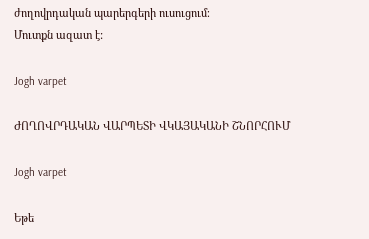ժողովրդական պարերգերի ուսուցում։
Մուտքն ազատ է:

Jogh varpet

ԺՈՂՈՎՐԴԱԿԱՆ ՎԱՐՊԵՏԻ ՎԿԱՅԱԿԱՆԻ ՇՆՈՐՀՈՒՄ

Jogh varpet

Եթե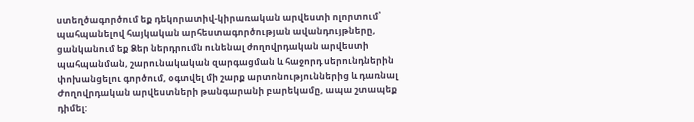ստեղծագործում եք դեկորատիվ-կիրառական արվեստի ոլորտում՝ պահպանելով հայկական արհեստագործության ավանդույթները, ցանկանում եք Ձեր ներդրումն ունենալ ժողովրդական արվեստի պահպանման, շարունակական զարգացման և հաջորդ սերունդներին փոխանցելու գործում, օգտվել մի շարք արտոնություններից և դառնալ Ժողովրդական արվեստների թանգարանի բարեկամը, ապա շտապեք դիմել: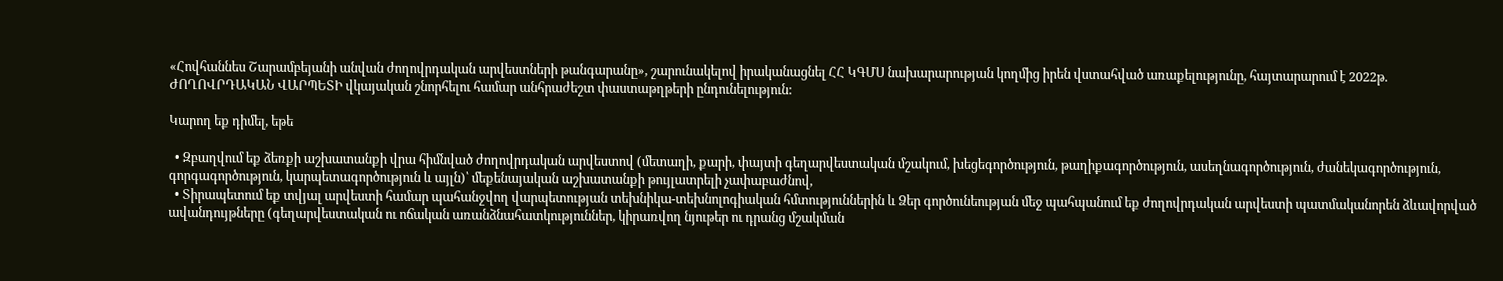«Հովհաննես Շարամբեյանի անվան ժողովրդական արվեստների թանգարանը», շարունակելով իրականացնել ՀՀ ԿԳՄՍ նախարարության կողմից իրեն վստահված առաքելությունը, հայտարարում է 2022թ. ԺՈՂՈՎՐԴԱԿԱՆ ՎԱՐՊԵՏԻ վկայական շնորհելու համար անհրաժեշտ փաստաթղթերի ընդունելություն:

Կարող եք դիմել, եթե

  • Զբաղվում եք ձեռքի աշխատանքի վրա հիմնված ժողովրդական արվեստով (մետաղի, քարի, փայտի գեղարվեստական մշակում, խեցեգործություն, թաղիքագործություն, ասեղնագործություն, ժանեկագործություն, գորգագործություն, կարպետագործություն և այլն)՝ մեքենայական աշխատանքի թույլատրելի չափաբաժնով,
  • Տիրապետում եք տվյալ արվեստի համար պահանջվող վարպետության տեխնիկա-տեխնոլոգիական հմտություններին և Ձեր գործունեության մեջ պահպանում եք ժողովրդական արվեստի պատմականորեն ձևավորված ավանդույթները (գեղարվեստական ու ոճական առանձնահատկություններ, կիրառվող նյութեր ու դրանց մշակման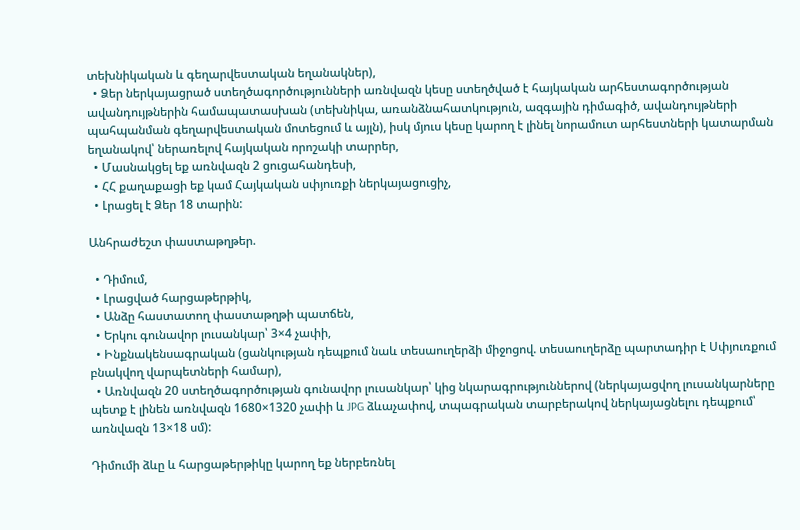տեխնիկական և գեղարվեստական եղանակներ),
  • Ձեր ներկայացրած ստեղծագործությունների առնվազն կեսը ստեղծված է հայկական արհեստագործության ավանդույթներին համապատասխան (տեխնիկա, առանձնահատկություն, ազգային դիմագիծ, ավանդույթների պահպանման գեղարվեստական մոտեցում և այլն), իսկ մյուս կեսը կարող է լինել նորամուտ արհեստների կատարման եղանակով՝ ներառելով հայկական որոշակի տարրեր,
  • Մասնակցել եք առնվազն 2 ցուցահանդեսի,
  • ՀՀ քաղաքացի եք կամ Հայկական սփյուռքի ներկայացուցիչ,
  • Լրացել է Ձեր 18 տարին:

Անհրաժեշտ փաստաթղթեր.

  • Դիմում,
  • Լրացված հարցաթերթիկ,
  • Անձը հաստատող փաստաթղթի պատճեն,
  • Երկու գունավոր լուսանկար՝ 3×4 չափի,
  • Ինքնակենսագրական (ցանկության դեպքում նաև տեսաուղերձի միջոցով. տեսաուղերձը պարտադիր է Սփյուռքում բնակվող վարպետների համար),
  • Առնվազն 20 ստեղծագործության գունավոր լուսանկար՝ կից նկարագրություններով (ներկայացվող լուսանկարները պետք է լինեն առնվազն 1680×1320 չափի և JPG ձևաչափով, տպագրական տարբերակով ներկայացնելու դեպքում՝ առնվազն 13×18 սմ):

Դիմումի ձևը և հարցաթերթիկը կարող եք ներբեռնել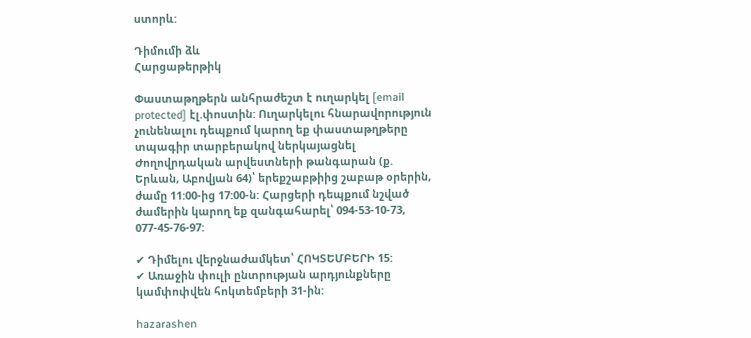ստորև:

Դիմումի ձև
Հարցաթերթիկ

Փաստաթղթերն անհրաժեշտ է ուղարկել [email protected] էլ.փոստին: Ուղարկելու հնարավորություն չունենալու դեպքում կարող եք փաստաթղթերը տպագիր տարբերակով ներկայացնել Ժողովրդական արվեստների թանգարան (ք. Երևան, Աբովյան 64)՝ երեքշաբթիից շաբաթ օրերին, ժամը 11:00-ից 17:00-ն: Հարցերի դեպքում նշված ժամերին կարող եք զանգահարել՝ 094-53-10-73, 077-45-76-97:

✔ Դիմելու վերջնաժամկետ՝ ՀՈԿՏԵՄԲԵՐԻ 15:
✔ Առաջին փուլի ընտրության արդյունքները կամփոփվեն հոկտեմբերի 31-ին:

hazarashen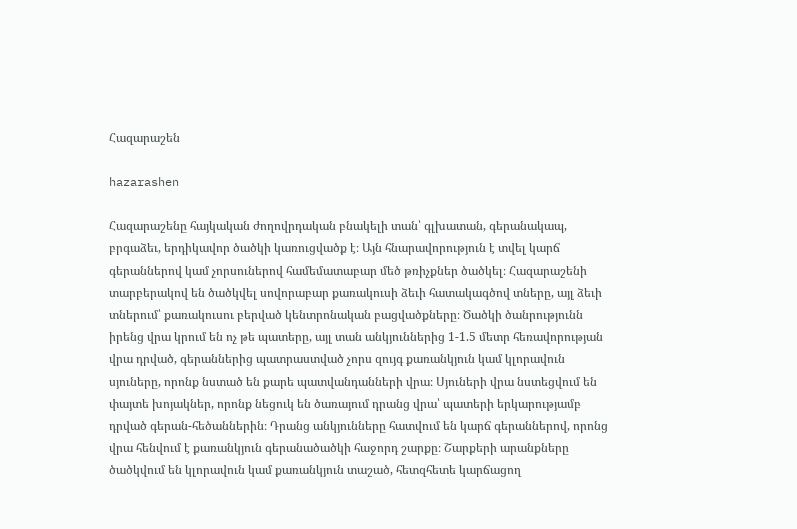Հազարաշեն

hazarashen

Հազարաշենը հայկական ժողովրդական բնակելի տան՝ գլխատան, գերանակապ, բրգաձեւ, երդիկավոր ծածկի կառուցվածք է։ Այն հնարավորություն է տվել կարճ գերաններով կամ չորսուներով համեմատաբար մեծ թռիչքներ ծածկել։ Հազարաշենի տարբերակով են ծածկվել սովորաբար քառակուսի ձեւի հատակագծով տները, այլ ձեւի տներում՝ քառակուսու բերված կենտրոնական բացվածքները։ Ծածկի ծանրությունն իրենց վրա կրում են ոչ թե պատերը, այլ տան անկյուններից 1-1.5 մետր հեռավորության վրա դրված, գերաններից պատրաստված չորս զույգ քառանկյուն կամ կլորավուն սյուները, որոնք նստած են քարե պատվանդանների վրա։ Սյուների վրա նստեցվում են փայտե խոյակներ, որոնք նեցուկ են ծառայում դրանց վրա՝ պատերի երկարությամբ դրված գերան-հեծաններին։ Դրանց անկյունները հատվում են կարճ գերաններով, որոնց վրա հենվում է քառանկյուն գերանածածկի հաջորդ շարքը։ Շարքերի արանքները ծածկվում են կլորավուն կամ քառանկյուն տաշած, հետզհետե կարճացող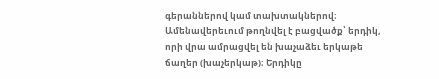գերաններով կամ տախտակներով։ Ամենավերեւում թողնվել է բացվածք՝ երդիկ, որի վրա ամրացվել են խաչաձեւ երկաթե ճաղեր (խաչերկաթ)։ Երդիկը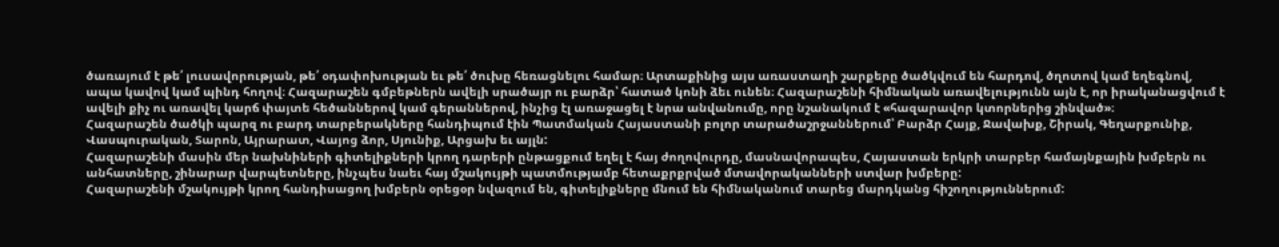ծառայում է թե՛ լուսավորության, թե՛ օդափոխության եւ թե՛ ծուխը հեռացնելու համար։ Արտաքինից այս առաստաղի շարքերը ծածկվում են հարդով, ծղոտով կամ եղեգնով, ապա կավով կամ պինդ հողով։ Հազարաշեն գմբեթներն ավելի սրածայր ու բարձր՝ հատած կոնի ձեւ ունեն։ Հազարաշենի հիմնական առավելությունն այն է, որ իրականացվում է ավելի քիչ ու առավել կարճ փայտե հեծաններով կամ գերաններով, ինչից էլ առաջացել է նրա անվանումը, որը նշանակում է «հազարավոր կտորներից շինված»։
Հազարաշեն ծածկի պարզ ու բարդ տարբերակները հանդիպում էին Պատմական Հայաստանի բոլոր տարածաշրջաններում՝ Բարձր Հայք, Ջավախք, Շիրակ, Գեղարքունիք, Վասպուրական, Տարոն, Այրարատ, Վայոց ձոր, Սյունիք, Արցախ եւ այլն:
Հազարաշենի մասին մեր նախնիների գիտելիքների կրող դարերի ընթացքում եղել է հայ ժողովուրդը, մասնավորապես, Հայաստան երկրի տարբեր համայնքային խմբերն ու անհատները, շինարար վարպետները, ինչպես նաեւ հայ մշակույթի պատմությամբ հետաքրքրված մտավորականների ստվար խմբերը:
Հազարաշենի մշակույթի կրող հանդիսացող խմբերն օրեցօր նվազում են, գիտելիքները մնում են հիմնականում տարեց մարդկանց հիշողություններում: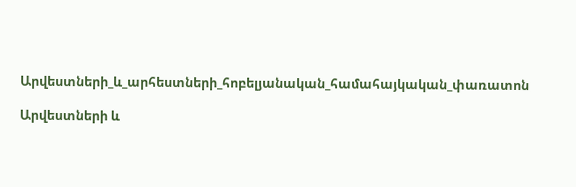Արվեստների_և_արհեստների_հոբելյանական_համահայկական_փառատոն

Արվեստների և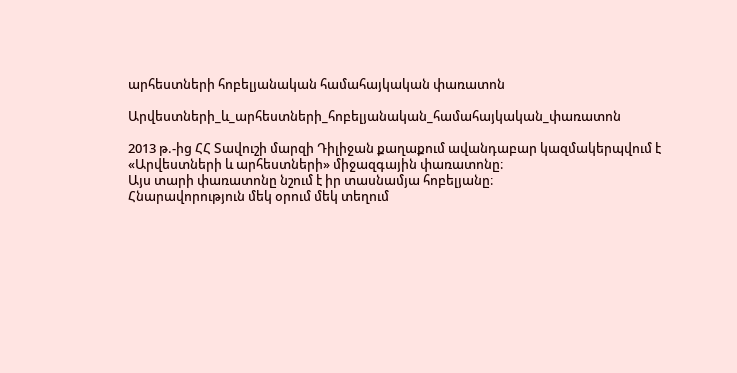արհեստների հոբելյանական համահայկական փառատոն

Արվեստների_և_արհեստների_հոբելյանական_համահայկական_փառատոն

2013 թ.-ից ՀՀ Տավուշի մարզի Դիլիջան քաղաքում ավանդաբար կազմակերպվում է «Արվեստների և արհեստների» միջազգային փառատոնը։
Այս տարի փառատոնը նշում է իր տասնամյա հոբելյանը։
Հնարավորություն մեկ օրում մեկ տեղում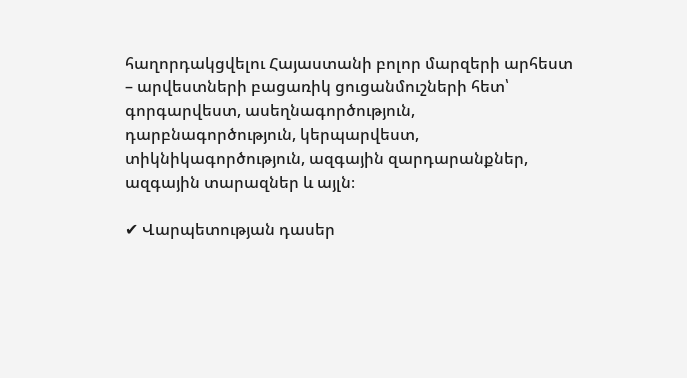հաղորդակցվելու Հայաստանի բոլոր մարզերի արհեստ – արվեստների բացառիկ ցուցանմուշների հետ՝ գորգարվեստ, ասեղնագործություն, դարբնագործություն, կերպարվեստ, տիկնիկագործություն, ազգային զարդարանքներ, ազգային տարազներ և այլն։

✔ Վարպետության դասեր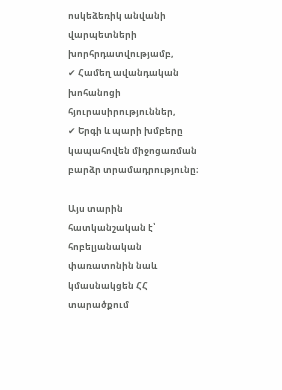ոսկեձեռիկ անվանի վարպետների խորհրդատվությամբ,
✔ Համեղ ավանդական խոհանոցի հյուրասիրություններ,
✔ Երգի և պարի խմբերը կապահովեն միջոցառման բարձր տրամադրությունը։

Այս տարին հատկանշական է՝ հոբելյանական փառատոնին նաև կմասնակցեն ՀՀ տարածքում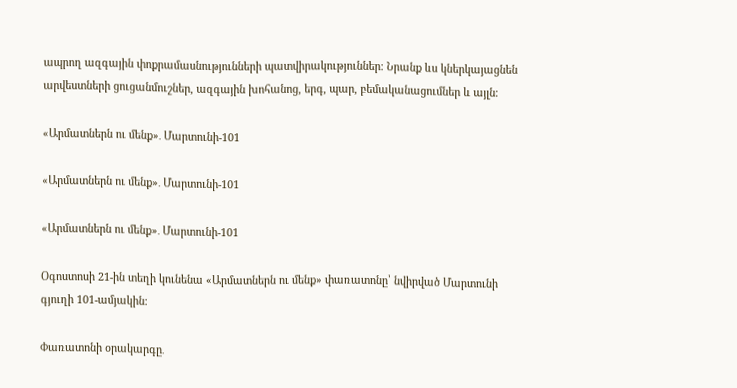ապրող ազգային փոքրամասնությունների պատվիրակություններ։ Նրանք ևս կներկայացնեն արվեստների ցուցանմուշներ, ազգային խոհանոց, երգ, պար, բեմականացումներ և այլն։

«Արմատներն ու մենք»․ Մարտունի-101

«Արմատներն ու մենք»․ Մարտունի-101

«Արմատներն ու մենք»․ Մարտունի-101

Օգոստոսի 21-ին տեղի կունենա «Արմատներն ու մենք» փառատոնը՝ նվիրված Մարտունի գյուղի 101-ամյակին։

Փառատոնի օրակարգը․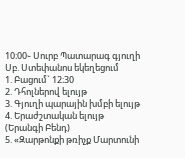10։00֊ Սուրբ Պատարագ գյուղի Սբ. Ստեփանոս եկեղեցում
1. Բացում` 12։30
2. Դհոլներով ելույթ
3. Գյուղի պարային խմբի ելույթ
4. Երաժշտական ելույթ (Երանգի Բենդ)
5. «Զարթոնքի թռիչք Մարտունի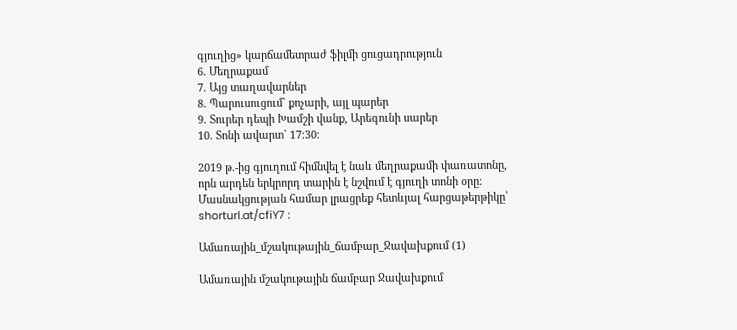գյուղից» կարճամետրաժ ֆիլմի ցուցադրություն
6. Մեղրաքամ
7. Այց տաղավարներ
8. Պարուսուցում` քոչարի, այլ պարեր
9. Տուրեր դեպի Խամշի վանք, Արեգունի սարեր
10. Տոնի ավարտ` 17։30։

2019 թ.-ից գյուղում հիմնվել է նաև մեղրաքամի փառատոնը, որն արդեն երկրորդ տարին է նշվում է գյուղի տոնի օրը։
Մասնակցության համար լրացրեք հետևյալ հարցաթերթիկը՝ shorturl.at/cfiY7 ։

Ամառային_մշակութային_ճամբար_Ջավախքում (1)

Ամառային մշակութային ճամբար Ջավախքում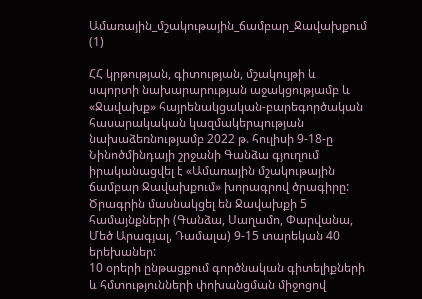Ամառային_մշակութային_ճամբար_Ջավախքում (1)

ՀՀ կրթության, գիտության, մշակույթի և սպորտի նախարարության աջակցությամբ և «Ջավախք» հայրենակցական-բարեգործական հասարակական կազմակերպության նախաձեռնությամբ 2022 թ. հուլիսի 9-18-ը Նինոծմինդայի շրջանի Գանձա գյուղում իրականացվել է «Ամառային մշակութային ճամբար Ջավախքում» խորագրով ծրագիրը:
Ծրագրին մասնակցել են Ջավախքի 5 համայնքների (Գանձա, Սաղամո, Փարվանա, Մեծ Արագյալ, Դամալա) 9-15 տարեկան 40 երեխաներ:
10 օրերի ընթացքում գործնական գիտելիքների և հմտությունների փոխանցման միջոցով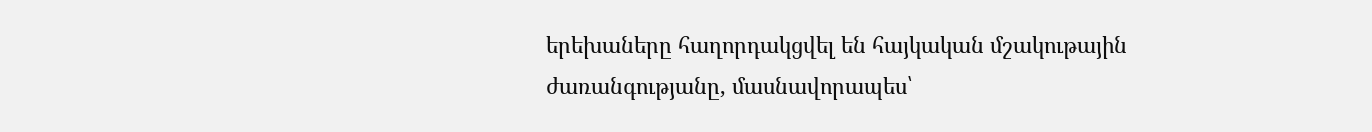երեխաները հաղորդակցվել են հայկական մշակութային ժառանգությանը, մասնավորապես՝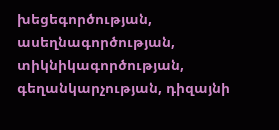խեցեգործության, ասեղնագործության, տիկնիկագործության, գեղանկարչության, դիզայնի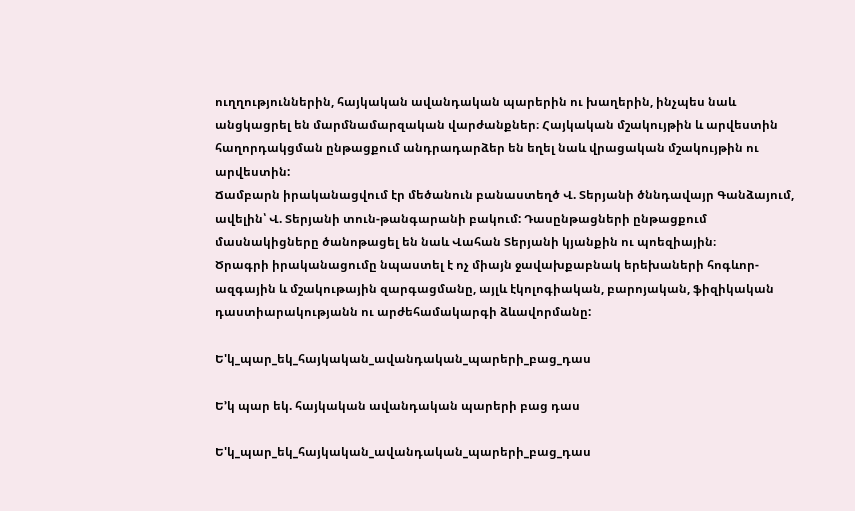ուղղություններին, հայկական ավանդական պարերին ու խաղերին, ինչպես նաև անցկացրել են մարմնամարզական վարժանքներ։ Հայկական մշակույթին և արվեստին հաղորդակցման ընթացքում անդրադարձեր են եղել նաև վրացական մշակույթին ու արվեստին:
Ճամբարն իրականացվում էր մեծանուն բանաստեղծ Վ. Տերյանի ծննդավայր Գանձայում, ավելին՝ Վ. Տերյանի տուն-թանգարանի բակում: Դասընթացների ընթացքում մասնակիցները ծանոթացել են նաև Վահան Տերյանի կյանքին ու պոեզիային։
Ծրագրի իրականացումը նպաստել է ոչ միայն ջավախքաբնակ երեխաների հոգևոր-ազգային և մշակութային զարգացմանը, այլև էկոլոգիական, բարոյական, ֆիզիկական դաստիարակությանն ու արժեհամակարգի ձևավորմանը:

Ե'կ_պար_եկ_հայկական_ավանդական_պարերի_բաց_դաս

Ե’կ պար եկ. հայկական ավանդական պարերի բաց դաս

Ե'կ_պար_եկ_հայկական_ավանդական_պարերի_բաց_դաս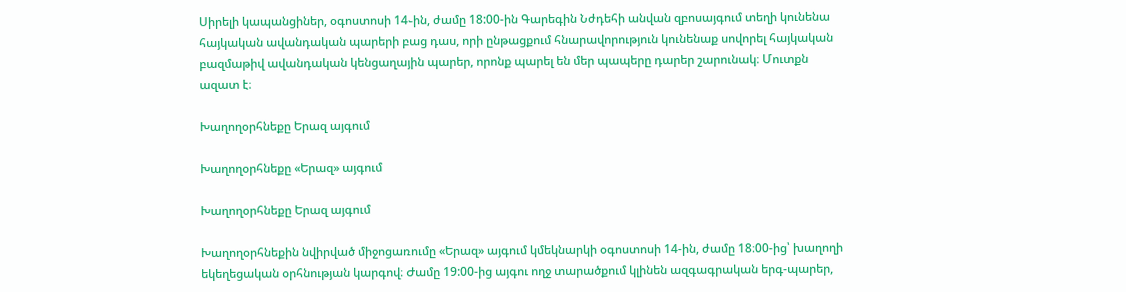Սիրելի կապանցիներ, օգոստոսի 14֊ին, ժամը 18:00-ին Գարեգին Նժդեհի անվան զբոսայգում տեղի կունենա հայկական ավանդական պարերի բաց դաս, որի ընթացքում հնարավորություն կունենաք սովորել հայկական բազմաթիվ ավանդական կենցաղային պարեր, որոնք պարել են մեր պապերը դարեր շարունակ։ Մուտքն ազատ է։

Խաղողօրհնեքը Երազ այգում

Խաղողօրհնեքը «Երազ» այգում

Խաղողօրհնեքը Երազ այգում

Խաղողօրհնեքին նվիրված միջոցառումը «Երազ» այգում կմեկնարկի օգոստոսի 14-ին, ժամը 18։00-ից՝ խաղողի եկեղեցական օրհնության կարգով։ Ժամը 19:00-ից այգու ողջ տարածքում կլինեն ազգագրական երգ-պարեր,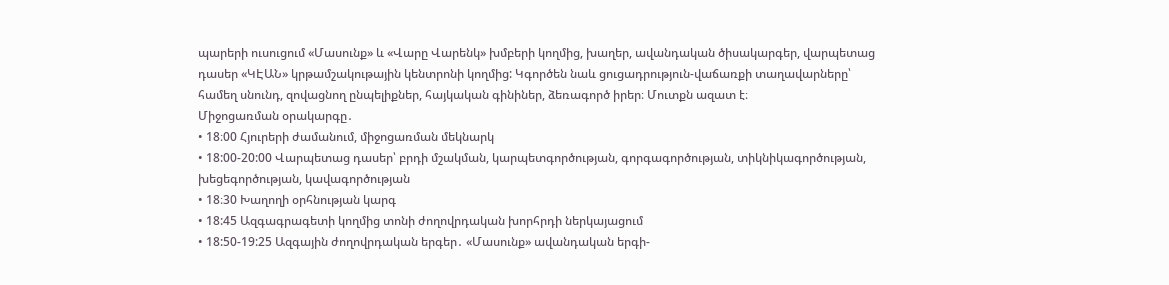պարերի ուսուցում «Մասունք» և «Վարը Վարենկ» խմբերի կողմից, խաղեր, ավանդական ծիսակարգեր, վարպետաց դասեր «ԿԷԱՆ» կրթամշակութային կենտրոնի կողմից: Կգործեն նաև ցուցադրություն-վաճառքի տաղավարները՝ համեղ սնունդ, զովացնող ընպելիքներ, հայկական գինիներ, ձեռագործ իրեր։ Մուտքն ազատ է։
Միջոցառման օրակարգը․
• 18։00 Հյուրերի ժամանում, միջոցառման մեկնարկ
• 18:00-20:00 Վարպետաց դասեր՝ բրդի մշակման, կարպետգործության, գորգագործության, տիկնիկագործության, խեցեգործության, կավագործության
• 18։30 Խաղողի օրհնության կարգ
• 18:45 Ազգագրագետի կողմից տոնի ժողովրդական խորհրդի ներկայացում
• 18:50-19:25 Ազգային ժողովրդական երգեր․ «Մասունք» ավանդական երգի-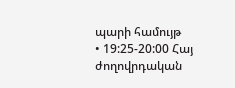պարի համույթ
• 19:25-20:00 Հայ ժողովրդական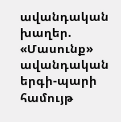ավանդական խաղեր. «Մասունք» ավանդական երգի-պարի համույթ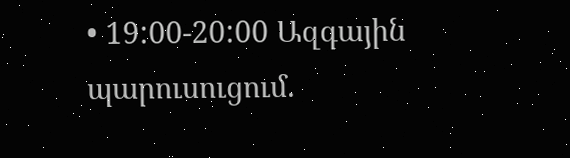• 19:00-20:00 Ազգային պարուսուցում.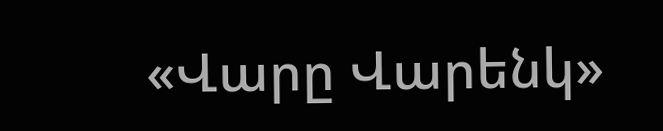«Վարը Վարենկ»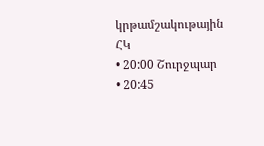կրթամշակութային ՀԿ
• 20:00 Շուրջպար
• 20:45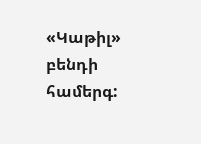«Կաթիլ» բենդի համերգ: